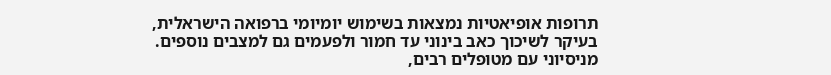תרופות אופיאטיות נמצאות בשימוש יומיומי ברפואה הישראלית, בעיקר לשיכוך כאב בינוני עד חמור ולפעמים גם למצבים נוספים. מניסיוני עם מטופלים רבים,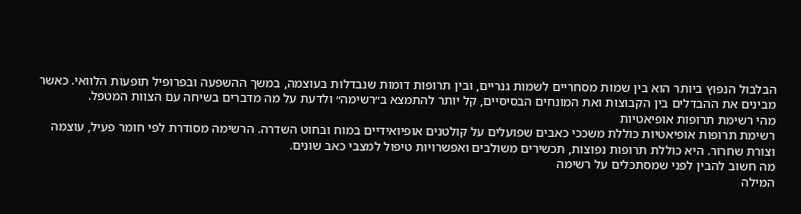הבלבול הנפוץ ביותר הוא בין שמות מסחריים לשמות גנריים, ובין תרופות דומות שנבדלות בעוצמה, במשך ההשפעה ובפרופיל תופעות הלוואי. כאשר מבינים את ההבדלים בין הקבוצות ואת המונחים הבסיסיים, קל יותר להתמצא ב״רשימה״ ולדעת על מה מדברים בשיחה עם הצוות המטפל.
מהי רשימת תרופות אופיאטיות
רשימת תרופות אופיאטיות כוללת משככי כאבים שפועלים על קולטנים אופיואידיים במוח ובחוט השדרה. הרשימה מסודרת לפי חומר פעיל, עוצמה וצורת שחרור. היא כוללת תרופות נפוצות, תכשירים משולבים ואפשרויות טיפול למצבי כאב שונים.
מה חשוב להבין לפני שמסתכלים על רשימה
המילה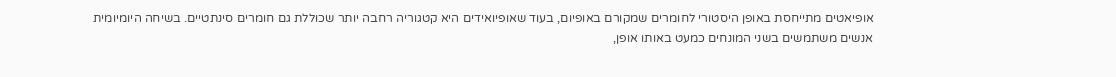אופיאטים מתייחסת באופן היסטורי לחומרים שמקורם באופיום, בעוד שאופיואידים היא קטגוריה רחבה יותר שכוללת גם חומרים סינתטיים. בשיחה היומיומית אנשים משתמשים בשני המונחים כמעט באותו אופן,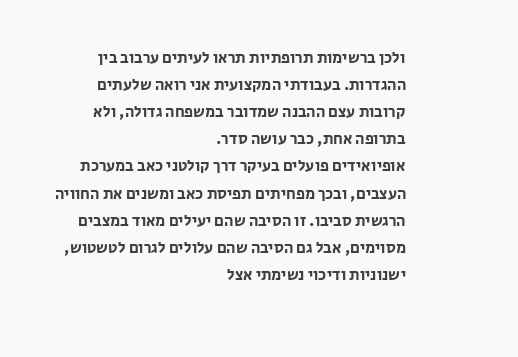ולכן ברשימות תרופתיות תראו לעיתים ערבוב בין ההגדרות. בעבודתי המקצועית אני רואה שלעתים קרובות עצם ההבנה שמדובר במשפחה גדולה, ולא בתרופה אחת, כבר עושה סדר.
אופיואידים פועלים בעיקר דרך קולטני כאב במערכת העצבים, ובכך מפחיתים תפיסת כאב ומשנים את החוויה הרגשית סביבו. זו הסיבה שהם יעילים מאוד במצבים מסוימים, אבל גם הסיבה שהם עלולים לגרום לטשטוש, ישנוניות ודיכוי נשימתי אצל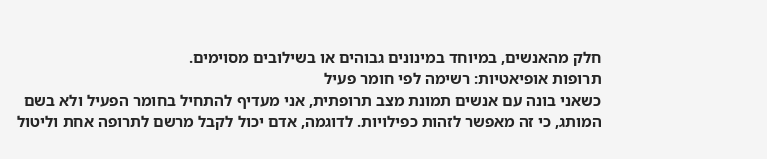חלק מהאנשים, במיוחד במינונים גבוהים או בשילובים מסוימים.
תרופות אופיאטיות: רשימה לפי חומר פעיל
כשאני בונה עם אנשים תמונת מצב תרופתית, אני מעדיף להתחיל בחומר הפעיל ולא בשם המותג, כי זה מאפשר לזהות כפילויות. לדוגמה, אדם יכול לקבל מרשם לתרופה אחת וליטול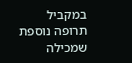במקביל תרופה נוספת שמכילה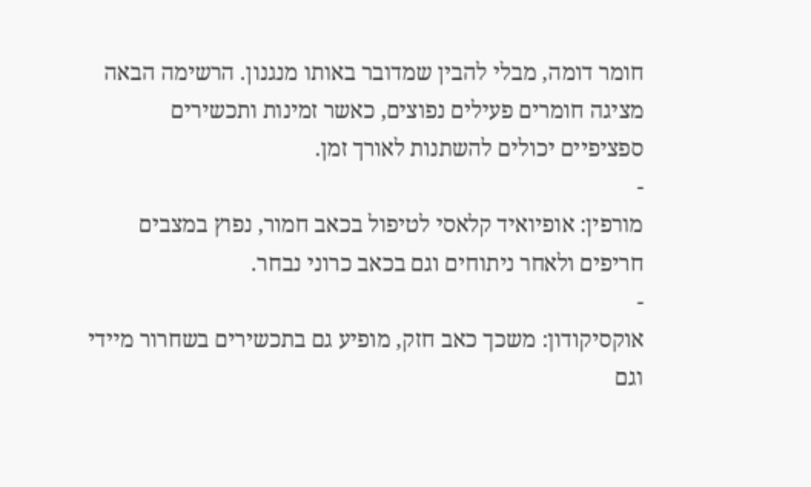חומר דומה, מבלי להבין שמדובר באותו מנגנון. הרשימה הבאה מציגה חומרים פעילים נפוצים, כאשר זמינות ותכשירים ספציפיים יכולים להשתנות לאורך זמן.
-
מורפין: אופיואיד קלאסי לטיפול בכאב חמור, נפוץ במצבים חריפים ולאחר ניתוחים וגם בכאב כרוני נבחר.
-
אוקסיקודון: משכך כאב חזק, מופיע גם בתכשירים בשחרור מיידי וגם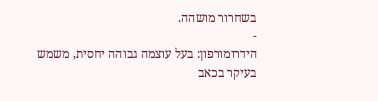בשחרור מושהה.
-
הידרומורפון: בעל עוצמה גבוהה יחסית, משמש בעיקר בכאב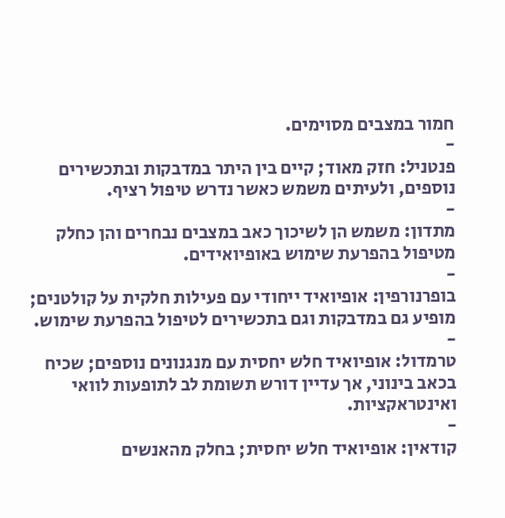חמור במצבים מסוימים.
-
פנטניל: חזק מאוד; קיים בין היתר במדבקות ובתכשירים נוספים, ולעיתים משמש כאשר נדרש טיפול רציף.
-
מתדון: משמש הן לשיכוך כאב במצבים נבחרים והן כחלק מטיפול בהפרעת שימוש באופיואידים.
-
בופרנורפין: אופיואיד ייחודי עם פעילות חלקית על קולטנים; מופיע גם במדבקות וגם בתכשירים לטיפול בהפרעת שימוש.
-
טרמדול: אופיואיד חלש יחסית עם מנגנונים נוספים; שכיח בכאב בינוני, אך עדיין דורש תשומת לב לתופעות לוואי ואינטראקציות.
-
קודאין: אופיואיד חלש יחסית; בחלק מהאנשים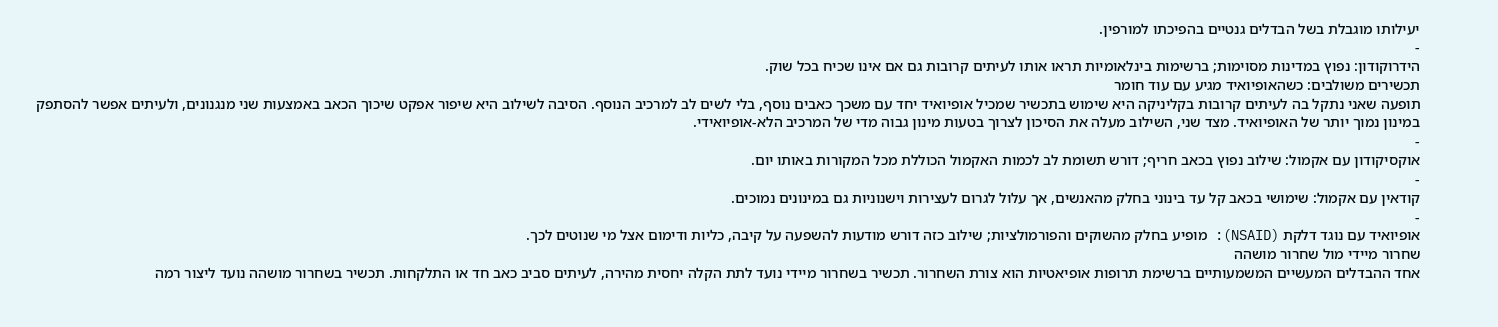יעילותו מוגבלת בשל הבדלים גנטיים בהפיכתו למורפין.
-
הידרוקודון: נפוץ במדינות מסוימות; ברשימות בינלאומיות תראו אותו לעיתים קרובות גם אם אינו שכיח בכל שוק.
תכשירים משולבים: כשהאופיואיד מגיע עם עוד חומר
תופעה שאני נתקל בה לעיתים קרובות בקליניקה היא שימוש בתכשיר שמכיל אופיואיד יחד עם משכך כאבים נוסף, בלי לשים לב למרכיב הנוסף. הסיבה לשילוב היא שיפור אפקט שיכוך הכאב באמצעות שני מנגנונים, ולעיתים אפשר להסתפק במינון נמוך יותר של האופיואיד. מצד שני, השילוב מעלה את הסיכון לצרוך בטעות מינון גבוה מדי של המרכיב הלא-אופיואידי.
-
אוקסיקודון עם אקמול: שילוב נפוץ בכאב חריף; דורש תשומת לב לכמות האקמול הכוללת מכל המקורות באותו יום.
-
קודאין עם אקמול: שימושי בכאב קל עד בינוני בחלק מהאנשים, אך עלול לגרום לעצירות וישנוניות גם במינונים נמוכים.
-
אופיואיד עם נוגד דלקת (NSAID): מופיע בחלק מהשוקים והפורמולציות; שילוב כזה דורש מודעות להשפעה על קיבה, כליות ודימום אצל מי שנוטים לכך.
שחרור מיידי מול שחרור מושהה
אחד ההבדלים המעשיים המשמעותיים ברשימת תרופות אופיאטיות הוא צורת השחרור. תכשיר בשחרור מיידי נועד לתת הקלה יחסית מהירה, לעיתים סביב כאב חד או התלקחות. תכשיר בשחרור מושהה נועד ליצור רמה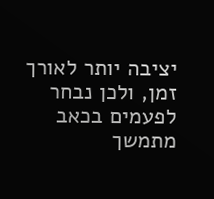יציבה יותר לאורך זמן, ולכן נבחר לפעמים בכאב מתמשך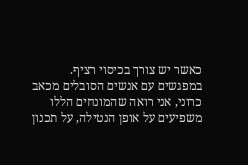כאשר יש צורך בכיסוי רציף.
במפגשים עם אנשים הסובלים מכאב כרוני, אני רואה שהמונחים הללו משפיעים על אופן הנטילה, על תכנון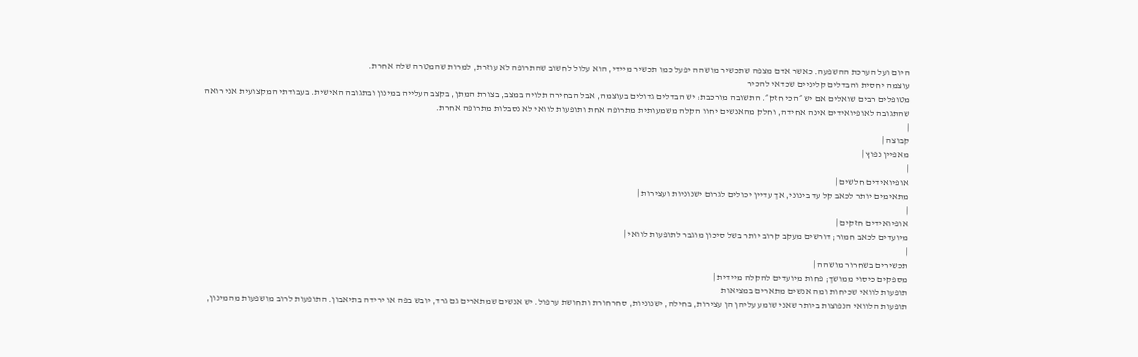היום ועל הערכת ההשפעה. כאשר אדם מצפה שתכשיר מושהה יפעל כמו תכשיר מיידי, הוא עלול לחשוב שהתרופה לא עוזרת, למרות שהמטרה שלה אחרת.
עוצמה יחסית והבדלים קליניים שכדאי להכיר
מטופלים רבים שואלים אם יש ״הכי חזק״. התשובה מורכבת: יש הבדלים גדולים בעוצמה, אבל הבחירה תלויה במצב, בצורת המתן, בקצב העלייה במינון ובתגובה האישית. בעבודתי המקצועית אני רואה שהתגובה לאופיואידים אינה אחידה, וחלק מהאנשים יחוו הקלה משמעותית מתרופה אחת ותופעות לוואי לא נסבלות מתרופה אחרת.
|
קבוצה |
מאפיין נפוץ |
|
אופיואידים חלשים |
מתאימים יותר לכאב קל עד בינוני, אך עדיין יכולים לגרום ישנוניות ועצירות |
|
אופיואידים חזקים |
מיועדים לכאב חמור; דורשים מעקב קרוב יותר בשל סיכון מוגבר לתופעות לוואי |
|
תכשירים בשחרור מושהה |
מספקים כיסוי ממושך; פחות מיועדים להקלה מיידית |
תופעות לוואי שכיחות ומה אנשים מתארים במציאות
תופעות הלוואי הנפוצות ביותר שאני שומע עליהן הן עצירות, בחילה, ישנוניות, סחרחורת ותחושת ערפול. יש אנשים שמתארים גם גרד, יובש בפה או ירידה בתיאבון. התופעות לרוב מושפעות מהמינון,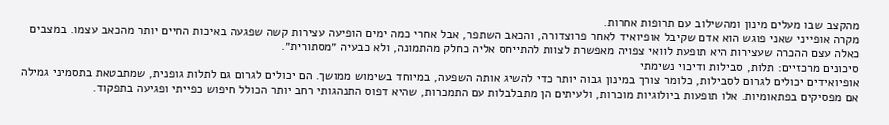מהקצב שבו מעלים מינון ומהשילוב עם תרופות אחרות.
מקרה אופייני שאני פוגש הוא אדם שקיבל אופיואיד לאחר פרוצדורה, והכאב השתפר, אבל אחרי כמה ימים הופיעה עצירות קשה שפגעה באיכות החיים יותר מהכאב עצמו. במצבים כאלה עצם ההכרה שעצירות היא תופעת לוואי צפויה מאפשרת לצוות להתייחס אליה כחלק מהתמונה, ולא כבעיה ״מסתורית״.
סיכונים מרכזיים: תלות, סבילות ודיכוי נשימתי
אופיואידים יכולים לגרום לסבילות, כלומר צורך במינון גבוה יותר כדי להשיג אותה השפעה, במיוחד בשימוש ממושך. הם יכולים לגרום גם לתלות גופנית, שמתבטאת בתסמיני גמילה אם מפסיקים בפתאומיות. אלו תופעות ביולוגיות מוכרות, ולעיתים הן מתבלבלות עם התמכרות, שהיא דפוס התנהגותי רחב יותר הכולל חיפוש כפייתי ופגיעה בתפקוד.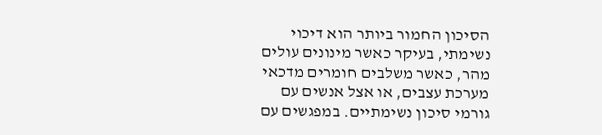הסיכון החמור ביותר הוא דיכוי נשימתי, בעיקר כאשר מינונים עולים מהר, כאשר משלבים חומרים מדכאי מערכת עצבים, או אצל אנשים עם גורמי סיכון נשימתיים. במפגשים עם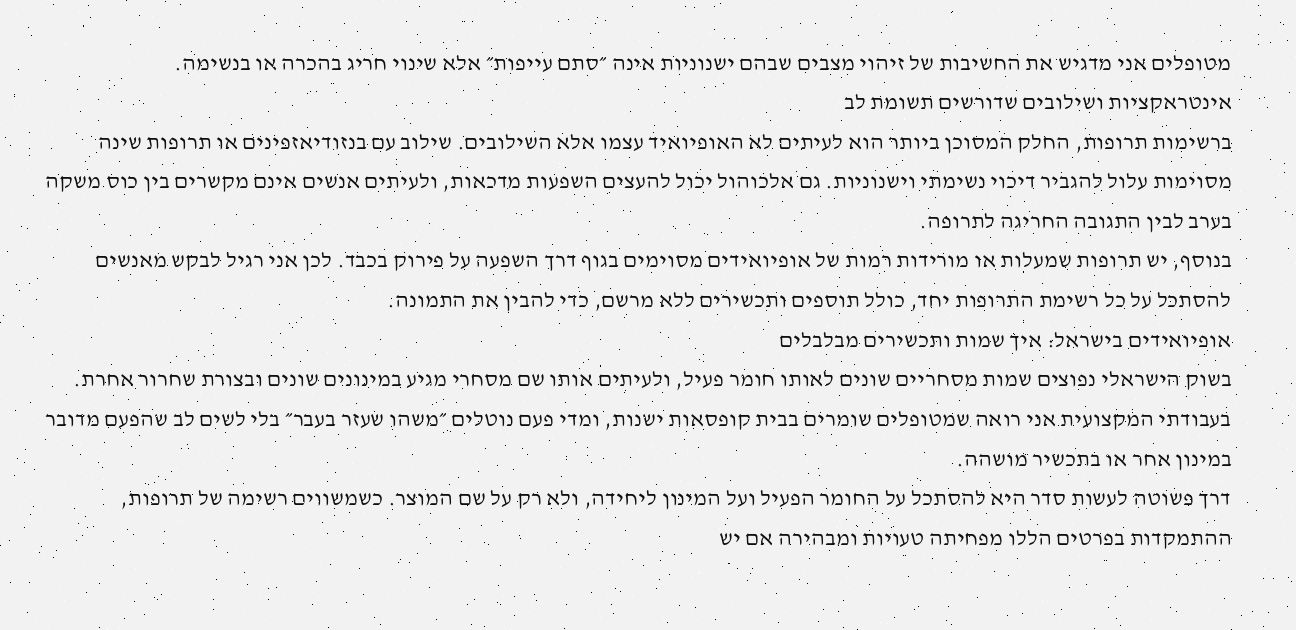מטופלים אני מדגיש את החשיבות של זיהוי מצבים שבהם ישנוניות אינה ״סתם עייפות״ אלא שינוי חריג בהכרה או בנשימה.
אינטראקציות ושילובים שדורשים תשומת לב
ברשימות תרופות, החלק המסוכן ביותר הוא לעיתים לא האופיואיד עצמו אלא השילובים. שילוב עם בנזודיאזפינים או תרופות שינה מסוימות עלול להגביר דיכוי נשימתי וישנוניות. גם אלכוהול יכול להעצים השפעות מדכאות, ולעיתים אנשים אינם מקשרים בין כוס משקה בערב לבין התגובה החריגה לתרופה.
בנוסף, יש תרופות שמעלות או מורידות רמות של אופיואידים מסוימים בגוף דרך השפעה על פירוק בכבד. לכן אני רגיל לבקש מאנשים להסתכל על כל רשימת התרופות יחד, כולל תוספים ותכשירים ללא מרשם, כדי להבין את התמונה.
אופיואידים בישראל: איך שמות ותכשירים מבלבלים
בשוק הישראלי נפוצים שמות מסחריים שונים לאותו חומר פעיל, ולעיתים אותו שם מסחרי מגיע במינונים שונים ובצורת שחרור אחרת. בעבודתי המקצועית אני רואה שמטופלים שומרים בבית קופסאות ישנות, ומדי פעם נוטלים ״משהו שעזר בעבר״ בלי לשים לב שהפעם מדובר במינון אחר או בתכשיר מושהה.
דרך פשוטה לעשות סדר היא להסתכל על החומר הפעיל ועל המינון ליחידה, ולא רק על שם המוצר. כשמשווים רשימה של תרופות, ההתמקדות בפרטים הללו מפחיתה טעויות ומבהירה אם יש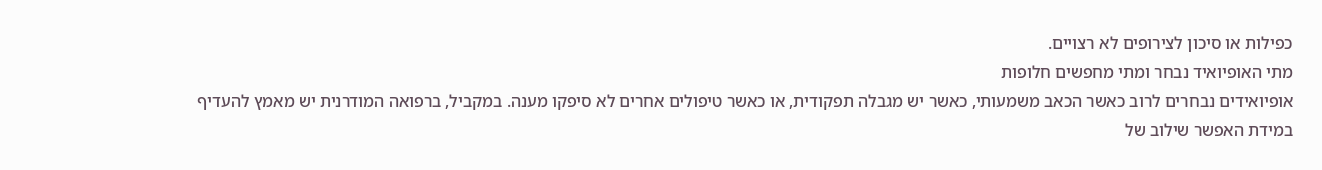כפילות או סיכון לצירופים לא רצויים.
מתי האופיואיד נבחר ומתי מחפשים חלופות
אופיואידים נבחרים לרוב כאשר הכאב משמעותי, כאשר יש מגבלה תפקודית, או כאשר טיפולים אחרים לא סיפקו מענה. במקביל, ברפואה המודרנית יש מאמץ להעדיף במידת האפשר שילוב של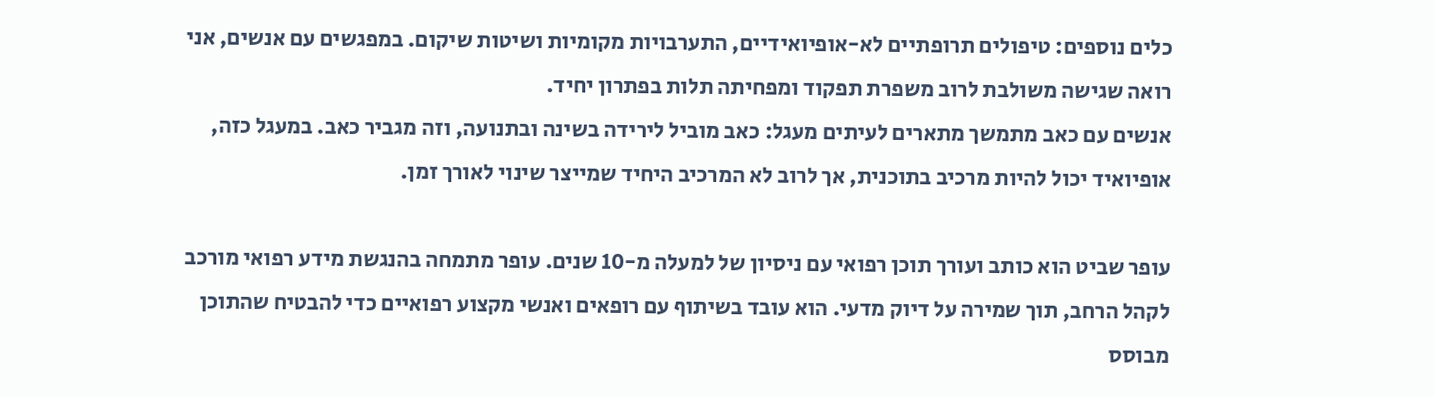כלים נוספים: טיפולים תרופתיים לא-אופיואידיים, התערבויות מקומיות ושיטות שיקום. במפגשים עם אנשים, אני רואה שגישה משולבת לרוב משפרת תפקוד ומפחיתה תלות בפתרון יחיד.
אנשים עם כאב מתמשך מתארים לעיתים מעגל: כאב מוביל לירידה בשינה ובתנועה, וזה מגביר כאב. במעגל כזה, אופיואיד יכול להיות מרכיב בתוכנית, אך לרוב לא המרכיב היחיד שמייצר שינוי לאורך זמן.

עופר שביט הוא כותב ועורך תוכן רפואי עם ניסיון של למעלה מ-10 שנים. עופר מתמחה בהנגשת מידע רפואי מורכב לקהל הרחב, תוך שמירה על דיוק מדעי. הוא עובד בשיתוף עם רופאים ואנשי מקצוע רפואיים כדי להבטיח שהתוכן מבוסס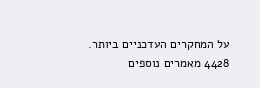על המחקרים העדכניים ביותר.
4428 מאמרים נוספים